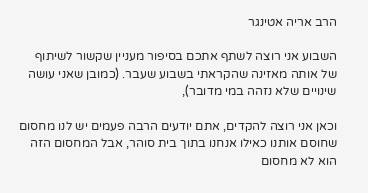הרב אריה אטינגר

השבוע אני רוצה לשתף אתכם בסיפור מעניין שקשור לשיתוף של אותה מאזינה שהקראתי בשבוע שעבר. (כמובן שאני עושה שינויים שלא נזהה במי מדובר),

וכאן אני רוצה להקדים, אתם יודעים הרבה פעמים יש לנו מחסום שחוסם אותנו כאילו אנחנו בתוך בית סוהר, אבל המחסום הזה הוא לא מחסום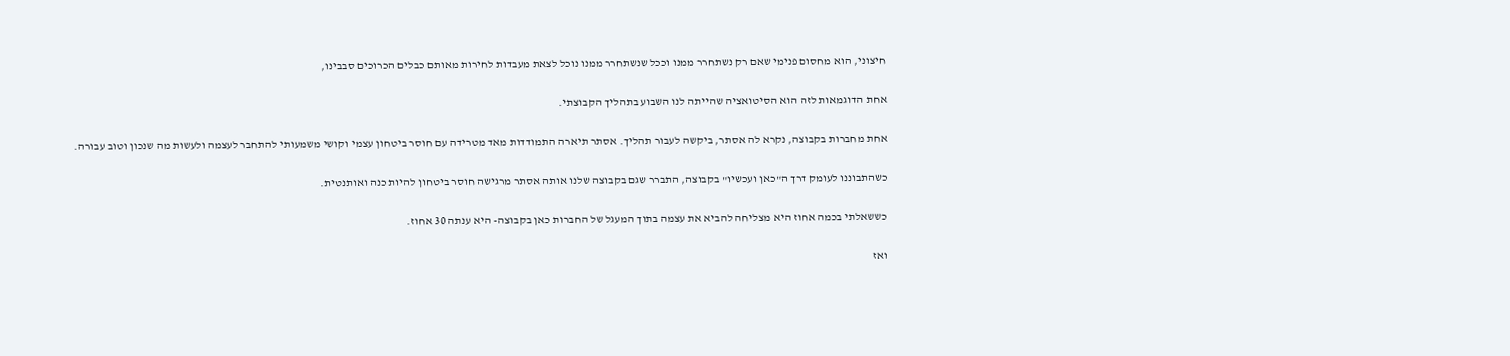חיצוני, הוא מחסום פנימי שאם רק נשתחרר ממנו וככל שנשתחרר ממנו נוכל לצאת מעבדות לחירות מאותם כבלים הכרוכים סבבינו,

אחת הדוגמאות לזה הוא הסיטואציה שהייתה לנו השבוע בתהליך הקבוצתי.

אחת מחברות בקבוצה, נקרא לה אסתר, ביקשה לעבור תהליך. אסתר תיארה התמודדות מאד מטרידה עם חוסר ביטחון עצמי וקושי משמעותי להתחבר לעצמה ולעשות מה שנכון וטוב עבורה.

כשהתבוננו לעומק דרך ה"כאן ועכשיו" בקבוצה, התברר שגם בקבוצה שלנו אותה אסתר מרגישה חוסר ביטחון להיות כנה ואותנטית.

כששאלתי בכמה אחוז היא מצליחה להביא את עצמה בתוך המעגל של החברות כאן בקבוצה- היא ענתה 30 אחוז.

ואז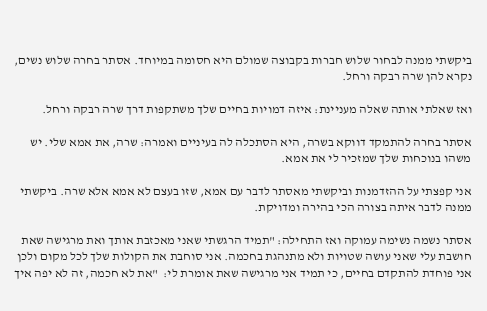ביקשתי ממנה לבחור שלוש חברות בקבוצה שמולם היא חסומה במיוחד. אסתר בחרה שלוש נשים, נקרא להן שרה רבקה ורחל.

ואז שאלתי אותה שאלה מעניינת: איזה דמויות בחיים שלך משתקפות דרך שרה רבקה ורחל.

אסתר בחרה להתמקד דווקא בשרה, היא הסתכלה לה בעיניים ואמרה: שרה, את אמא שלי. יש משהו בנוכחות שלך שמזכיר לי את אמא.

אני קפצתי על ההזדמנות וביקשתי מאסתר לדבר עם אמא, שזו בעצם לא אמא אלא שרה. ביקשתי ממנה לדבר איתה בצורה הכי בהירה ומדויקת.

אסתר נשמה נשימה עמוקה ואז התחילה: "תמיד הרגשתי שאני מאכזבת אותך ואת מרגישה שאת חושבת עלי שאני עושה שטויות ולא מתנהגת בחכמה. אני סוחבת את הקולות שלך לכל מקום ולכן אני פוחדת להתקדם בחיים, כי תמיד אני מרגישה שאת אומרת לי:  "את לא חכמה, זה לא יפה איך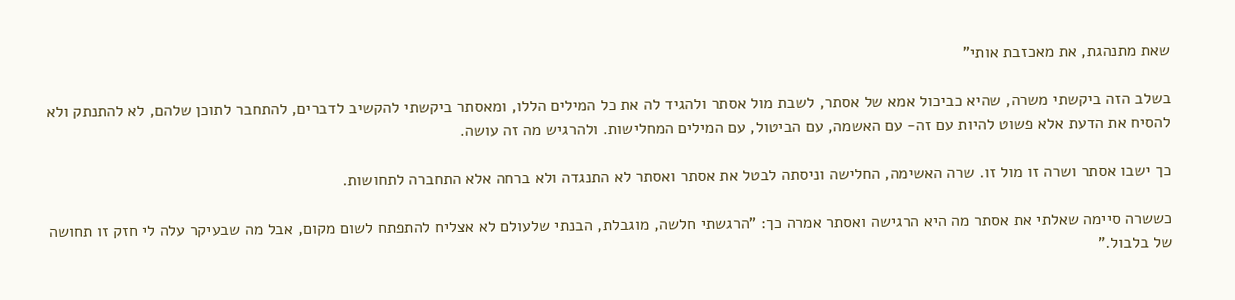שאת מתנהגת, את מאכזבת אותי"

בשלב הזה ביקשתי משרה, שהיא כביכול אמא של אסתר, לשבת מול אסתר ולהגיד לה את כל המילים הללו, ומאסתר ביקשתי להקשיב לדברים, להתחבר לתוכן שלהם, לא להתנתק ולא להסיח את הדעת אלא פשוט להיות עם זה- עם האשמה, עם הביטול, עם המילים המחלישות. ולהרגיש מה זה עושה.

כך ישבו אסתר ושרה זו מול זו. שרה האשימה, החלישה וניסתה לבטל את אסתר ואסתר לא התנגדה ולא ברחה אלא התחברה לתחושות.

כששרה סיימה שאלתי את אסתר מה היא הרגישה ואסתר אמרה כך: "הרגשתי חלשה, מוגבלת, הבנתי שלעולם לא אצליח להתפתח לשום מקום, אבל מה שבעיקר עלה לי חזק זו תחושה של בלבול."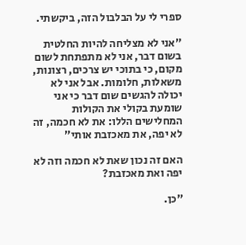ספרי לי על הבלבול הזה, ביקשתי.

"אני לא מצליחה להיות החלטית בשום דבר, אני לא מתפתחת לשום מקום, כי בתוכי יש צרכים, רצונות, משאלות, חלומות. אבל אני לא יכולה להגשים שום דבר כי אני שומעת בקולי את הקולות המחלישים הללו: את לא חכמה, זה לא יפה, את מאכזבת אותי"

האם זה נכון שאת לא חכמה וזה לא יפה ואת מאכזבת?

"כן.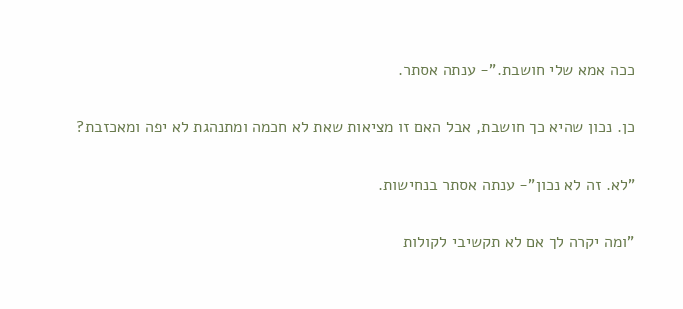ככה אמא שלי חושבת."- ענתה אסתר.

כן. נכון שהיא כך חושבת, אבל האם זו מציאות שאת לא חכמה ומתנהגת לא יפה ומאכזבת?

"לא. זה לא נכון"- ענתה אסתר בנחישות.

"ומה יקרה לך אם לא תקשיבי לקולות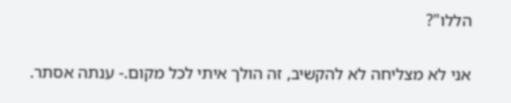הללו"?

אני לא מצליחה לא להקשיב, זה הולך איתי לכל מקום.- ענתה אסתר.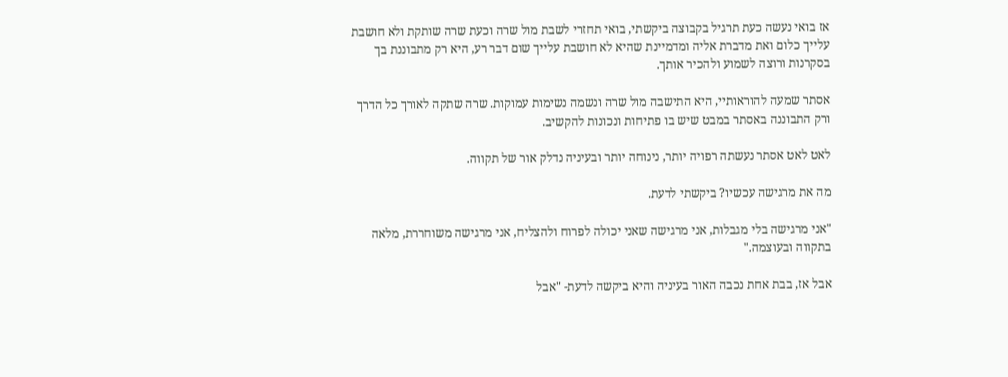אז בואי נעשה כעת תרגיל בקבוצה ביקשתי, בואי תחזרי לשבת מול שרה וכעת שרה שותקת ולא חושבת עלייך כלום ואת מדברת אליה ומדמיינת שהיא לא חושבת עלייך שום דבר רע, היא רק מתבוננת בך בסקרנות ורוצה לשמוע ולהכיר אותך.

אסתר שמעה להוראותיי, היא התישבה מול שרה ונשמה נשימות עמוקות. שרה שתקה לאורך כל הדרך ורק התבוננה באסתר במבט שיש בו פתיחות ונכונות להקשיב.

לאט לאט אסתר נעשתה רפויה יותר, נינוחה יותר ובעיניה נדלק אור של תקווה.

מה את מרגישה עכשיו? ביקשתי לדעת.

"אני מרגישה בלי מגבלות, אני מרגישה שאני יכולה לפרוח ולהצליח, אני מרגישה משוחררת, מלאה בתקווה ובעוצמה."

אבל אז, בבת אחת נכבה האור בעיניה והיא ביקשה לדעת- "אבל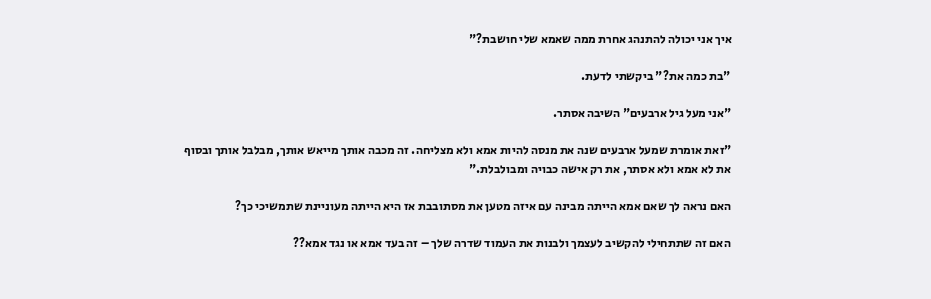איך אני יכולה להתנהג אחרת ממה שאמא שלי חושבת?"

"בת כמה את?" ביקשתי לדעת.

"אני מעל גיל ארבעים" השיבה אסתר.

"זאת אומרת שמעל ארבעים שנה את מנסה להיות אמא ולא מצליחה. זה מכבה אותך מייאש אותך, מבלבל אותך ובסוף את לא אמא ולא אסתר, את רק אישה כבויה ומבולבלת."

האם נראה לך שאם אמא הייתה מבינה עם איזה מטען את מסתובבת אז היא הייתה מעוניינת שתמשיכי כך?

האם זה שתתחילי להקשיב לעצמך ולבנות את העמוד שדרה שלך – זה בעד אמא או נגד אמא??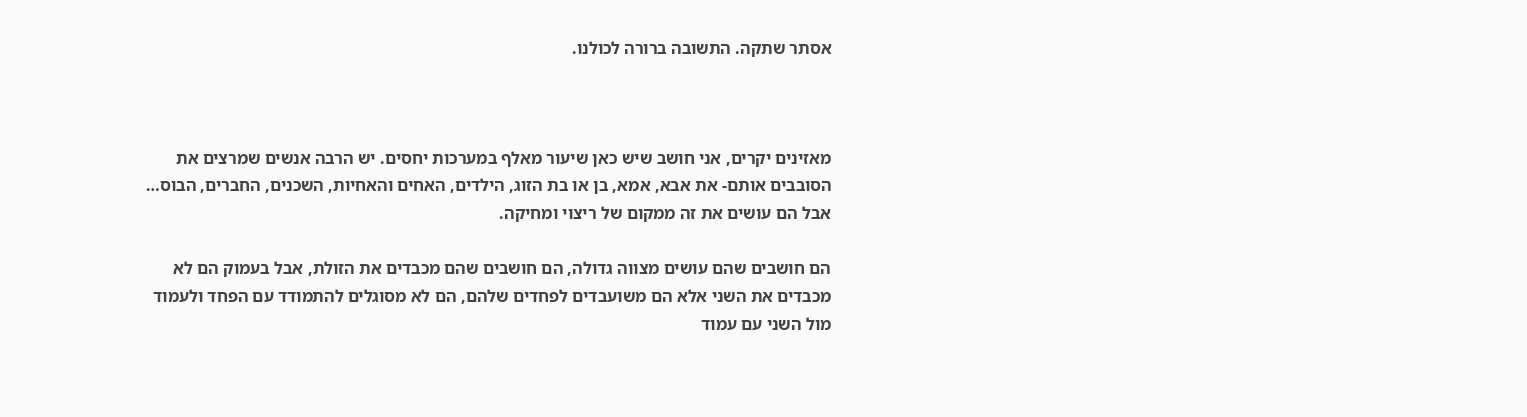אסתר שתקה. התשובה ברורה לכולנו.



מאזינים יקרים, אני חושב שיש כאן שיעור מאלף במערכות יחסים. יש הרבה אנשים שמרצים את הסובבים אותם- את אבא, אמא, בן או בת הזוג, הילדים, האחים והאחיות, השכנים, החברים, הבוס… אבל הם עושים את זה ממקום של ריצוי ומחיקה.

הם חושבים שהם עושים מצווה גדולה, הם חושבים שהם מכבדים את הזולת, אבל בעמוק הם לא מכבדים את השני אלא הם משועבדים לפחדים שלהם, הם לא מסוגלים להתמודד עם הפחד ולעמוד מול השני עם עמוד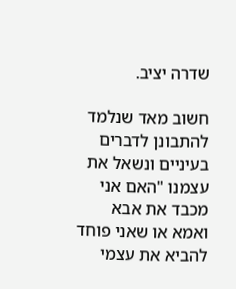שדרה יציב.

חשוב מאד שנלמד להתבונן לדברים בעיניים ונשאל את עצמנו "האם אני מכבד את אבא ואמא או שאני פוחד להביא את עצמי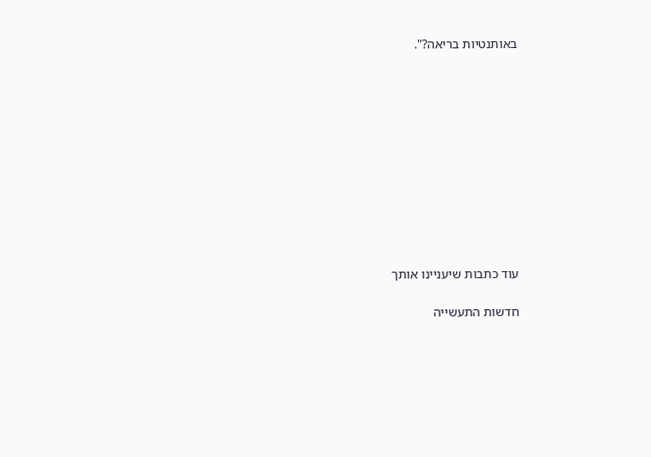באותנטיות בריאה?".











עוד כתבות שיעניינו אותך

חדשות התעשייה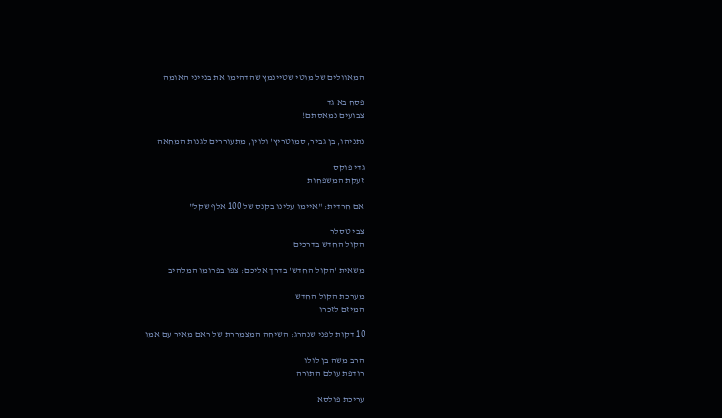המאוולים של מוטי שטיינמץ שהדהימו את בנייני האומה

פסח בא גד
צבועים נמאסתם!

נתניהו, בן גביר, סמוטריץ' ולוין, מתעוררים לגנות המחאה

גדי פוקס
זעקת המשפחות

אם חרדית: "איימו עלינו בקנס של 100 אלף שקל"

צבי טסלר
הקול החדש בדרכים

משאית 'הקול החדש' בדרך אליכם: צפו בפרומו המלהיב

מערכת הקול החדש
המיזם לזכרו

10 דקות לפני שנהרג: השיחה המצמררת של ראם מאיר עם אמו

הרב משה בן לולו
רודפת עולם התורה

עריכת פולסא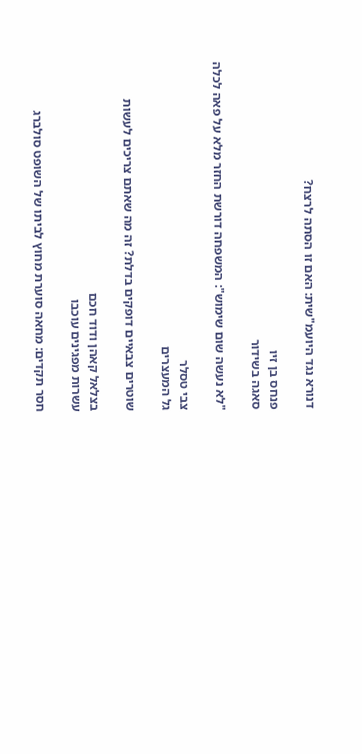דנורא נגד היועמ"שית: האם זו הסתה לרצח?

פנחס בן זיו
סאגה בשידור

"לא נעשה שום שימוש": המשפחה דורשת החזר מלא על פאה לכלה

צבי טסלר
גל המעצרים

שוטרים צבאיים דופקים בדלת? זה מה שאתם צריכים לעשות

בצלאל קאהן ודוד חכם
עשרות מפגינים עוכבו

חסר תקדים: מחאה סוערת מחוץ לביתו של השופט סולברג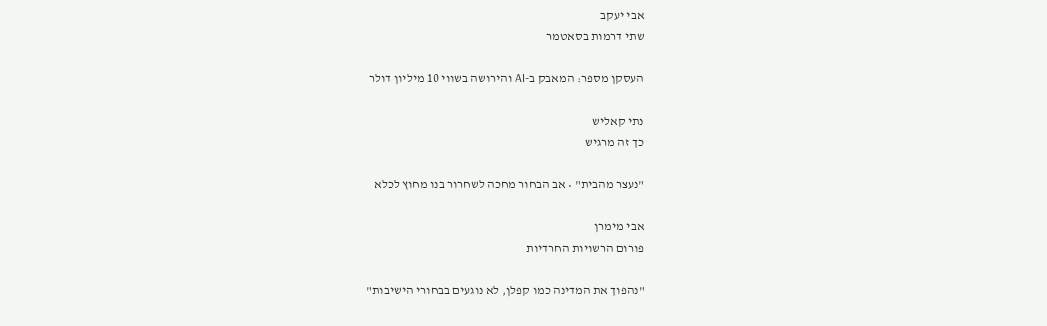אבי יעקב
שתי דרמות בסאטמר

העסקן מספר: המאבק ב-AI והירושה בשווי 10 מיליון דולר

נתי קאליש
כך זה מרגיש

"נעצר מהבית" • אב הבחור מחכה לשחרור בנו מחוץ לכלא

אבי מימרן
פורום הרשויות החרדיות

"נהפוך את המדינה כמו קפלן, לא נוגעים בבחורי הישיבות"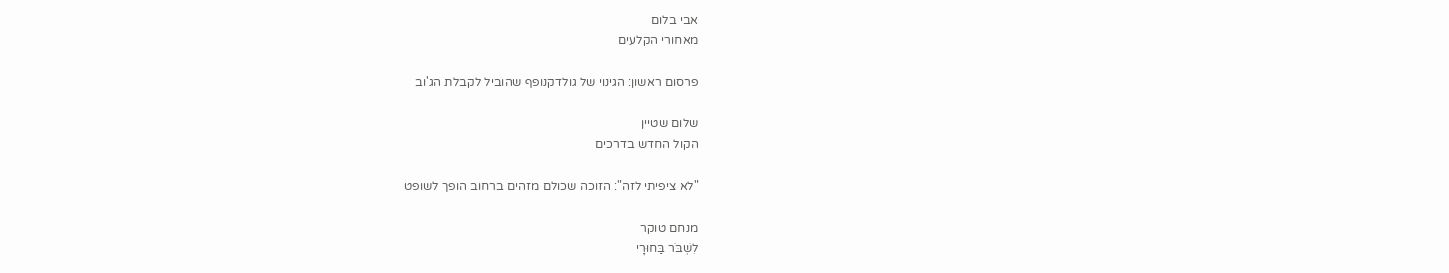אבי בלום
מאחורי הקלעים

פרסום ראשון: הגינוי של גולדקנופף שהוביל לקבלת הג'וב

שלום שטיין
הקול החדש בדרכים

"לא ציפיתי לזה": הזוכה שכולם מזהים ברחוב הופך לשופט

מנחם טוקר
לִשְׁבֹּר בַּחוּרָי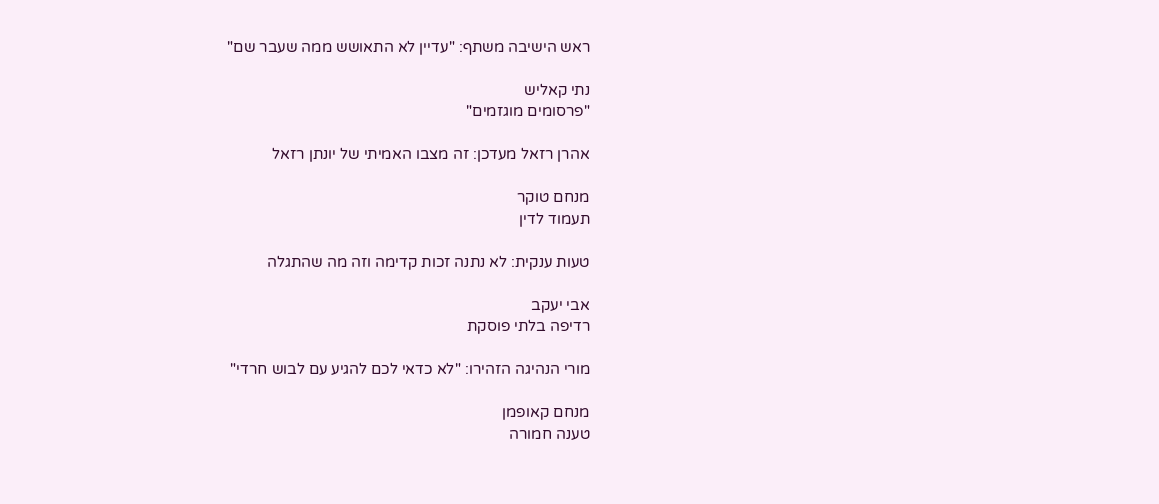ראש הישיבה משתף: "עדיין לא התאושש ממה שעבר שם"

נתי קאליש
"פרסומים מוגזמים"

אהרן רזאל מעדכן: זה מצבו האמיתי של יונתן רזאל

מנחם טוקר
תעמוד לדין

טעות ענקית: לא נתנה זכות קדימה וזה מה שהתגלה

אבי יעקב
רדיפה בלתי פוסקת

מורי הנהיגה הזהירו: "לא כדאי לכם להגיע עם לבוש חרדי"

מנחם קאופמן
טענה חמורה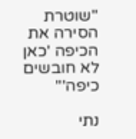"שוטרת הסירה את הכיפה 'כאן לא חובשים כיפה'"

נתי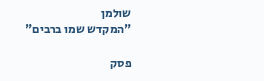שולמן
"המקדש שמו ברבים"

פסק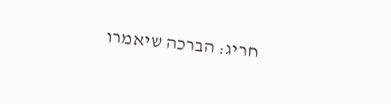חריג: הברכה שיאמרו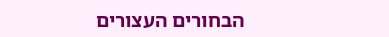הבחורים העצורים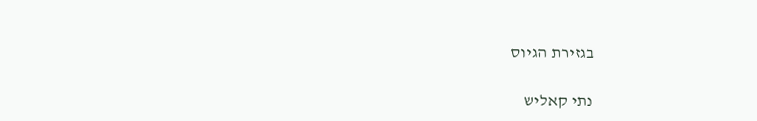בגזירת הגיוס

נתי קאליש